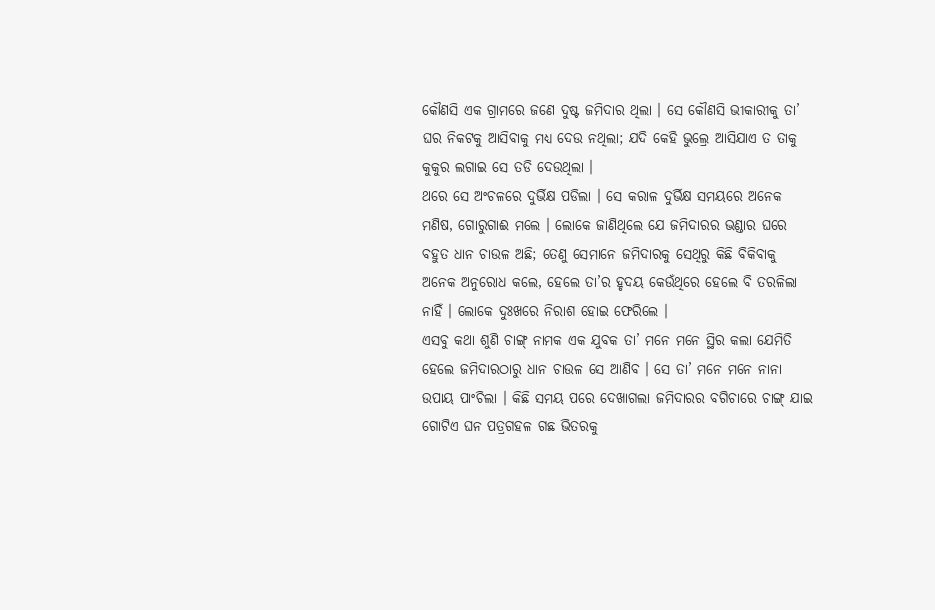କୌଣସି ଏକ ଗ୍ରାମରେ ଜଣେ ଦୁଷ୍ଟ ଜମିଦାର ଥିଲା । ସେ କୌଣସି ଭୀକାରୀକୁ ତା’ ଘର ନିକଟକୁ ଆସିବାକୁ ମଧ୍ୟ ଦେଉ ନଥିଲା; ଯଦି କେହି ଭୁଲ୍ରେ ଆସିଯାଏ ତ ତାକୁ କୁକୁର ଲଗାଇ ସେ ତଡି ଦେଉଥିଲା ।
ଥରେ ସେ ଅଂଚଳରେ ଦୁର୍ଭିକ୍ଷ ପଡିଲା । ସେ କରାଳ ଦୁର୍ଭିକ୍ଷ ସମୟରେ ଅନେକ ମଣିଷ, ଗୋରୁଗାଈ ମଲେ । ଲୋକେ ଜାଣିଥିଲେ ଯେ ଜମିଦାରର ଭଣ୍ଡାର ଘରେ ବହୁତ ଧାନ ଚାଉଳ ଅଛି; ତେଣୁ ସେମାନେ ଜମିଦାରକୁ ସେଥିରୁ କିଛି ବିକିବାକୁ ଅନେକ ଅନୁରୋଧ କଲେ, ହେଲେ ତା’ର ହୃଦୟ କେଉଁଥିରେ ହେଲେ ବି ତରଳିଲା ନାହିଁ । ଲୋକେ ଦୁଃଖରେ ନିରାଶ ହୋଇ ଫେରିଲେ ।
ଏସବୁ କଥା ଶୁଣି ଚାଙ୍ଗ୍ ନାମକ ଏକ ଯୁବକ ତା’ ମନେ ମନେ ସ୍ଥିର କଲା ଯେମିତି ହେଲେ ଜମିଦାରଠାରୁ ଧାନ ଚାଉଳ ସେ ଆଣିବ । ସେ ତା’ ମନେ ମନେ ନାନା ଉପାୟ ପାଂଚିଲା । କିଛି ସମୟ ପରେ ଦେଖାଗଲା ଜମିଦାରର ବଗିଚାରେ ଚାଙ୍ଗ୍ ଯାଇ ଗୋଟିଏ ଘନ ପତ୍ରଗହଳ ଗଛ ଭିତରକୁ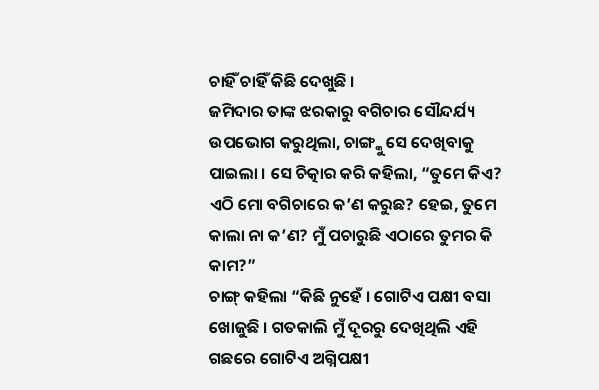ଚାହିଁ ଚାହିଁ କିଛି ଦେଖୁଛି ।
ଜମିଦାର ତାଙ୍କ ଝରକାରୁ ବଗିଚାର ସୌନ୍ଦର୍ଯ୍ୟ ଉପଭୋଗ କରୁଥିଲା, ଚାଙ୍ଗ୍କୁ ସେ ଦେଖିବାକୁ ପାଇଲା । ସେ ଚିତ୍କାର କରି କହିଲା, “ତୁମେ କିଏ? ଏଠି ମୋ ବଗିଚାରେ କ’ଣ କରୁଛ? ହେଇ, ତୁମେ କାଲା ନା କ’ଣ? ମୁଁ ପଚାରୁଛି ଏଠାରେ ତୁମର କି କାମ?”
ଚାଙ୍ଗ୍ କହିଲା “କିଛି ନୁହେଁ । ଗୋଟିଏ ପକ୍ଷୀ ବସା ଖୋଜୁଛି । ଗତକାଲି ମୁଁ ଦୂରରୁ ଦେଖିଥିଲି ଏହି ଗଛରେ ଗୋଟିଏ ଅଗ୍ନିପକ୍ଷୀ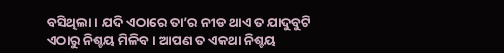ବସିଥିଲା । ଯଦି ଏଠାରେ ତା’ର ନୀଡ ଥାଏ ତ ଯାଦୁବୁଟି ଏଠାରୁ ନିଶ୍ଚୟ ମିଳିବ । ଆପଣ ତ ଏକଥା ନିଶ୍ଚୟ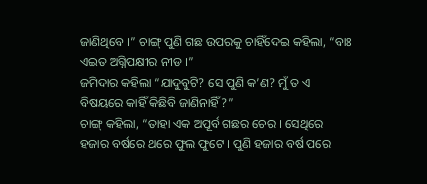ଜାଣିଥିବେ ।” ଚାଙ୍ଗ୍ ପୁଣି ଗଛ ଉପରକୁ ଚାହିଁଦେଇ କହିଲା, “ବାଃ ଏଇତ ଅଗ୍ନିପକ୍ଷୀର ନୀଡ ।”
ଜମିଦାର କହିଲା “ଯାଦୁବୁଟି? ସେ ପୁଣି କ’ଣ? ମୁଁ ତ ଏ ବିଷୟରେ କାହିଁ କିଛିବି ଜାଣିନାହିଁ?”
ଚାଙ୍ଗ୍ କହିଲା, “ତାହା ଏକ ଅପୂର୍ବ ଗଛର ଚେର । ସେଥିରେ ହଜାର ବର୍ଷରେ ଥରେ ଫୁଲ ଫୁଟେ । ପୁଣି ହଜାର ବର୍ଷ ପରେ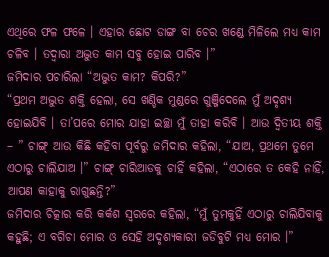ଏଥିରେ ଫଳ ଫଳେ । ଏହାର ଛୋଟ ଡାଙ୍ଗ ବା ଚେର ଖଣ୍ଡେ ମିଳିଲେ ମଧ୍ୟ କାମ ଚଳିବ । ତଦ୍ୱାରା ଅଦ୍ଭୁତ କାମ ସବୁ ହୋଇ ପାରିବ ।”
ଜମିଦାର ପଚାରିଲା “ଅଦ୍ଭୁତ କାମ? କିପରି?”
“ପ୍ରଥମ ଅଦ୍ଭୁତ ଶକ୍ତି ହେଲା, ସେ ଖଣ୍ଡିକ ମୁଣ୍ଡରେ ଗୁଞ୍ଜିଦେଲେ ମୁଁ ଅଦୃଶ୍ୟ ହୋଇଯିବି । ତା’ପରେ ମୋର ଯାହା ଇଚ୍ଛା ମୁଁ ତାହା କରିବି । ଆଉ ଦ୍ୱିତୀୟ ଶକ୍ତି – ” ଚାଙ୍ଗ୍ ଆଉ କିଛି କହିବା ପୂର୍ବରୁ ଜମିଦାର କହିଲା, “ଯାଅ, ପ୍ରଥମେ ତୁମେ ଏଠାରୁ ଚାଲିଯାଅ ।” ଚାଙ୍ଗ୍ ଚାରିଆଡକୁ ଚାହିଁ କହିଲା, “ଏଠାରେ ତ କେହି ନାହିଁ, ଆପଣ କାହାକୁ ରାଗୁଛନ୍ତି?”
ଜମିଦାର ଚିତ୍କାର କରି କର୍କଶ ସ୍ୱରରେ କହିଲା, “ମୁଁ ତୁମକୁହିଁ ଏଠାରୁ ଚାଲିଯିବାକୁ କହୁଛି; ଏ ବଗିଚା ମୋର ଓ ସେହି ଅଦୃଶ୍ୟକାରୀ ଜଡିବୁଟି ମଧ୍ୟ ମୋର ।”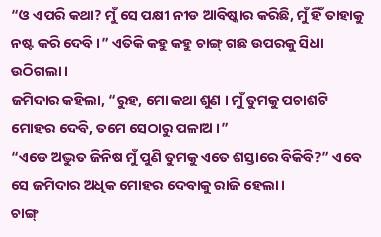“ଓ ଏପରି କଥା? ମୁଁ ସେ ପକ୍ଷୀ ନୀଡ ଆବିଷ୍କାର କରିଛି, ମୁଁ ହିଁ ତାହାକୁ ନଷ୍ଟ କରି ଦେବି ।” ଏତିକି କହୁ କହୁ ଚାଙ୍ଗ୍ ଗଛ ଉପରକୁ ସିଧା ଉଠିଗଲା ।
ଜମିଦାର କହିଲା, “ରୁହ, ମୋ କଥା ଶୁଣ । ମୁଁ ତୁମକୁ ପଚାଶଟି ମୋହର ଦେବି, ତମେ ସେଠାରୁ ପଳାଅ ।”
“ଏଡେ ଅଦ୍ଭୁତ ଜିନିଷ ମୁଁ ପୁଣି ତୁମକୁ ଏତେ ଶସ୍ତାରେ ବିକିବି?” ଏବେ ସେ ଜମିଦାର ଅଧିକ ମୋହର ଦେବାକୁ ରାଜି ହେଲା ।
ଚାଙ୍ଗ୍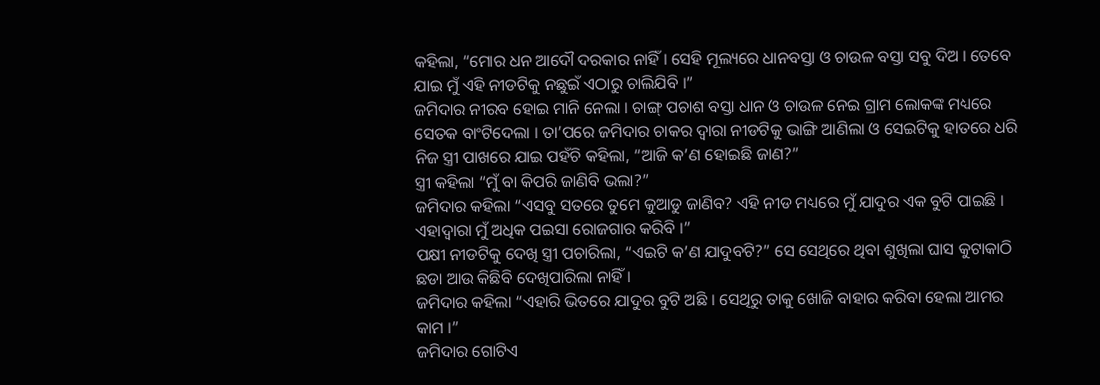କହିଲା, “ମୋର ଧନ ଆଦୌ ଦରକାର ନାହିଁ । ସେହି ମୂଲ୍ୟରେ ଧାନବସ୍ତା ଓ ଚାଉଳ ବସ୍ତା ସବୁ ଦିଅ । ତେବେ ଯାଇ ମୁଁ ଏହି ନୀଡଟିକୁ ନଛୁଇଁ ଏଠାରୁ ଚାଲିଯିବି ।”
ଜମିଦାର ନୀରବ ହୋଇ ମାନି ନେଲା । ଚାଙ୍ଗ୍ ପଚାଶ ବସ୍ତା ଧାନ ଓ ଚାଉଳ ନେଇ ଗ୍ରାମ ଲୋକଙ୍କ ମଧ୍ୟରେ ସେତକ ବାଂଟିଦେଲା । ତା’ପରେ ଜମିଦାର ଚାକର ଦ୍ୱାରା ନୀଡଟିକୁ ଭାଙ୍ଗି ଆଣିଲା ଓ ସେଇଟିକୁ ହାତରେ ଧରି ନିଜ ସ୍ତ୍ରୀ ପାଖରେ ଯାଇ ପହଁଚି କହିଲା, “ଆଜି କ’ଣ ହୋଇଛି ଜାଣ?”
ସ୍ତ୍ରୀ କହିଲା “ମୁଁ ବା କିପରି ଜାଣିବି ଭଲା?”
ଜମିଦାର କହିଲା “ଏସବୁ ସତରେ ତୁମେ କୁଆଡୁ ଜାଣିବ? ଏହି ନୀଡ ମଧ୍ୟରେ ମୁଁ ଯାଦୁର ଏକ ବୁଟି ପାଇଛି । ଏହାଦ୍ୱାରା ମୁଁ ଅଧିକ ପଇସା ରୋଜଗାର କରିବି ।”
ପକ୍ଷୀ ନୀଡଟିକୁ ଦେଖି ସ୍ତ୍ରୀ ପଚାରିଲା, “ଏଇଟି କ’ଣ ଯାଦୁବଟି?” ସେ ସେଥିରେ ଥିବା ଶୁଖିଲା ଘାସ କୁଟାକାଠି ଛଡା ଆଉ କିଛିବି ଦେଖିପାରିଲା ନାହିଁ ।
ଜମିଦାର କହିଲା “ଏହାରି ଭିତରେ ଯାଦୁର ବୁଟି ଅଛି । ସେଥିରୁ ତାକୁ ଖୋଜି ବାହାର କରିବା ହେଲା ଆମର କାମ ।”
ଜମିଦାର ଗୋଟିଏ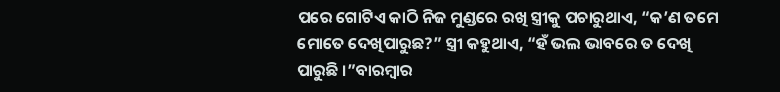ପରେ ଗୋଟିଏ କାଠି ନିଜ ମୁଣ୍ଡରେ ରଖି ସ୍ତ୍ରୀକୁ ପଚାରୁଥାଏ, “କ’ଣ ତମେ ମୋତେ ଦେଖିପାରୁଛ?” ସ୍ତ୍ରୀ କହୁଥାଏ, “ହଁ ଭଲ ଭାବରେ ତ ଦେଖି ପାରୁଛି ।”ବାରମ୍ବାର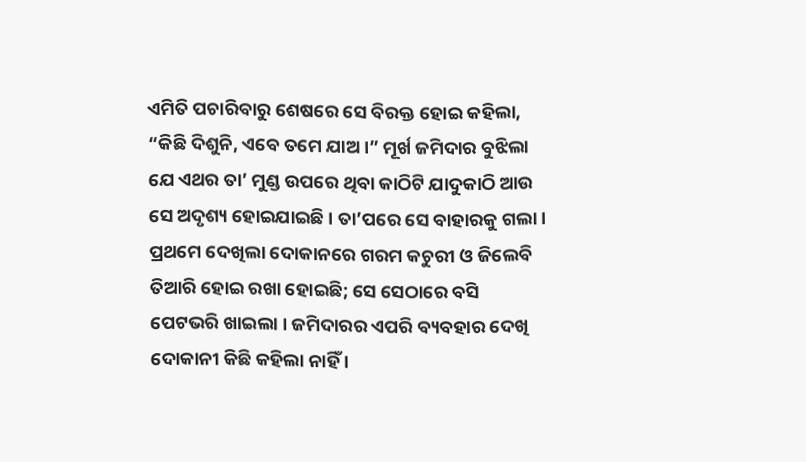ଏମିତି ପଚାରିବାରୁ ଶେଷରେ ସେ ବିରକ୍ତ ହୋଇ କହିଲା, “କିଛି ଦିଶୁନି, ଏବେ ତମେ ଯାଅ ।” ମୂର୍ଖ ଜମିଦାର ବୁଝିଲା ଯେ ଏଥର ତା’ ମୁଣ୍ଡ ଉପରେ ଥିବା କାଠିଟି ଯାଦୁକାଠି ଆଉ ସେ ଅଦୃଶ୍ୟ ହୋଇଯାଇଛି । ତା’ପରେ ସେ ବାହାରକୁ ଗଲା ।
ପ୍ରଥମେ ଦେଖିଲା ଦୋକାନରେ ଗରମ କଚୁରୀ ଓ ଜିଲେବି ତିଆରି ହୋଇ ରଖା ହୋଇଛି; ସେ ସେଠାରେ ବସି ପେଟଭରି ଖାଇଲା । ଜମିଦାରର ଏପରି ବ୍ୟବହାର ଦେଖି ଦୋକାନୀ କିଛି କହିଲା ନାହିଁ ।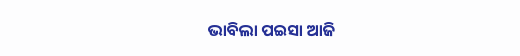ଭାବିଲା ପଇସା ଆଜି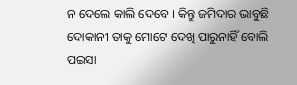ନ ଦେଲେ କାଲି ଦେବେ । କିନ୍ତୁ ଜମିଦାର ଭାବୁଛି ଦୋକାନୀ ତାକୁ ମୋଟେ ଦେଖି ପାରୁନାହିଁ ବୋଲି ପଇସା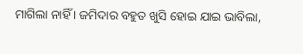ମାଗିଲା ନାହିଁ । ଜମିଦାର ବହୁତ ଖୁସି ହୋଇ ଯାଇ ଭାବିଲା,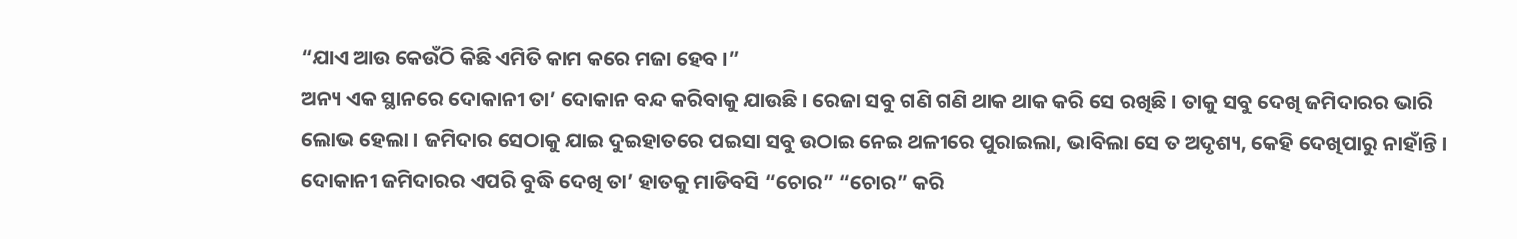“ଯାଏ ଆଉ କେଉଁଠି କିଛି ଏମିତି କାମ କରେ ମଜା ହେବ ।”
ଅନ୍ୟ ଏକ ସ୍ଥାନରେ ଦୋକାନୀ ତା’ ଦୋକାନ ବନ୍ଦ କରିବାକୁ ଯାଉଛି । ରେଜା ସବୁ ଗଣି ଗଣି ଥାକ ଥାକ କରି ସେ ରଖିଛି । ତାକୁ ସବୁ ଦେଖି ଜମିଦାରର ଭାରି ଲୋଭ ହେଲା । ଜମିଦାର ସେଠାକୁ ଯାଇ ଦୁଇହାତରେ ପଇସା ସବୁ ଉଠାଇ ନେଇ ଥଳୀରେ ପୁରାଇଲା, ଭାବିଲା ସେ ତ ଅଦୃଶ୍ୟ, କେହି ଦେଖିପାରୁ ନାହାଁନ୍ତି । ଦୋକାନୀ ଜମିଦାରର ଏପରି ବୁଦ୍ଧି ଦେଖି ତା’ ହାତକୁ ମାଡିବସି “ଚୋର” “ଚୋର” କରି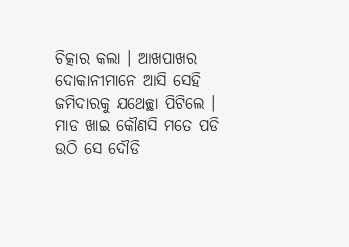ଚିତ୍କାର କଲା । ଆଖପାଖର ଦୋକାନୀମାନେ ଆସି ସେହି ଜମିଦାରକୁ ଯଥେଚ୍ଛା ପିଟିଲେ । ମାଡ ଖାଇ କୌଣସି ମତେ ପଡି ଉଠି ସେ ଦୌଡି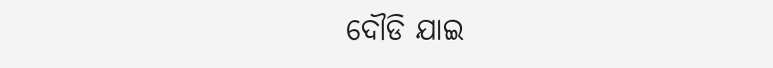ଦୌଡି ଯାଇ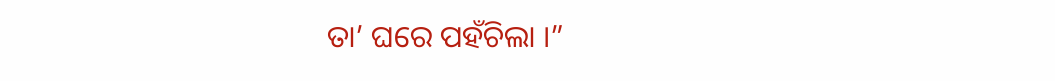ତା’ ଘରେ ପହଁଚିଲା ।”